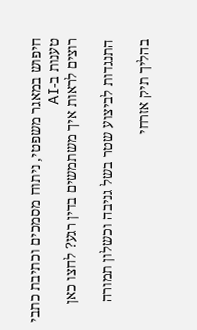חיפוש במאגר משפטי, ניתוח מסמכים וכתיבת כתבי טענות ב-AI
רוצים לראות איך משתמשים בדין רגע? לחצו כאן

התנגדות לביצוע שטר בשל גניבה וכשלון תמורה

בהליך תיק אזרחי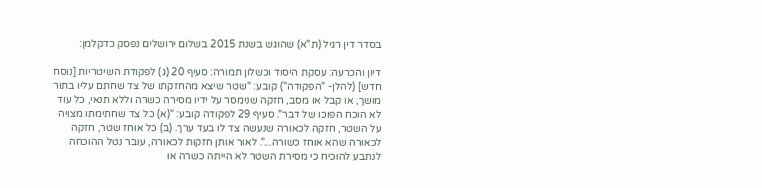בסדר דין רגיל (ת"א) שהוגש בשנת 2015 בשלום ירושלים נפסק כדקלמן:

דיון והכרעה: עסקת היסוד וכשלון תמורה: סעיף 20 (ג) לפקודת השיטריות [נוסח חדש] (להלן- "הפקודה") קובע: "שטר שיצא מהחזקתו של צד שחתם עליו בתור מושך, או קבל או מסב, חזקה שנימסר על ידיו מסירה כשרה וללא תנאי, כל עוד לא הוכח הפוכו של דבר". סעיף 29 לפקודה קובע: "(א) כל צד שחתימתו מצויה על השטר, חזקה לכאורה שנעשה צד לו בעד ערך. (ב) כל אוחז שטר, חזקה לכאורה שהא אוחז כשורה...". לאור אותן חזקות לכאורה, עובר נטל ההוכחה לנתבע להוכיח כי מסירת השטר לא הייתה כשרה או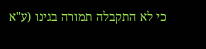כי לא התקבלה תמורה בגינו (ע"א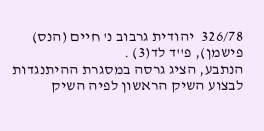326/78  יהודית גרבוב נ' חיים (הנס) פישמן), פ''ד לד(3) .
הנתבע, הציג גרסה במסגרת ההיתנגדות לבצוע השיק הראשון לפיה השיק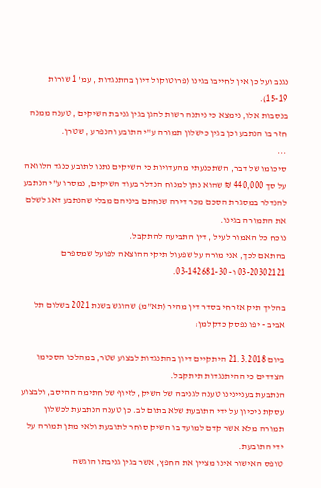נגנב ועל כן אין לחייבו בגינו (פרוטוקול דיון בהתנגדות , עמ' 1 שורות 15-19).
בנסבות אלו, נימצא כי ניתנה רשות להגן בגין גניבת השיקים , טענה ממנה חזר בו הנתבע וכן בגין כישלון תמורה ע"י התובע והנפרע , שטרן.
...
סיכומו של דבר, השתכנעתי מהעדויות כי השיקים נתנו לתובע כנגד הלוואה על סך 440,000 ₪ שהוא נתן למנוח הנדלר בעוד השיקים, נמסרו ע"י הנתבע להנדלר במסגרת הסכם מכר דירה שנחתם ביניהם מבלי שהנתבע דאג לשלם את התמורה בגינו.
נוכח כל האמור לעיל , דין התביעה להתקבל.
בהתאם לכך, אני מורה על שפעול תיקי ההוצאה לפועל שמספרם 03-20302121 ו- 03-142681-30.

בהליך תיק אזרחי בסדר דין מהיר (תא"מ) שהוגש בשנת 2021 בשלום תל אביב - יפו נפסק כדקלמן:

ביום 21.3.2018 היתקיים דיון בהתנגדות לבצוע שטר, במהלכו הסכימו הצדדים כי ההיתנגדות תיתקבל.
הנתבעת בעניינינו טענה לגניבה של השיק, לזיוף של חתימה ההיסב, ולבצוע עסקת ניכיון על ידי התובעת שלא בתום לב. כן טענה הנתבעת לכשלון תמורה מלא אשר קדם למועד בו השיק סוחר לתובעת ולאי מתן תמורה על ידי התובעת.
טופס האישור אינו מציין את החפץ, אשר בגין גניבתו הוגשה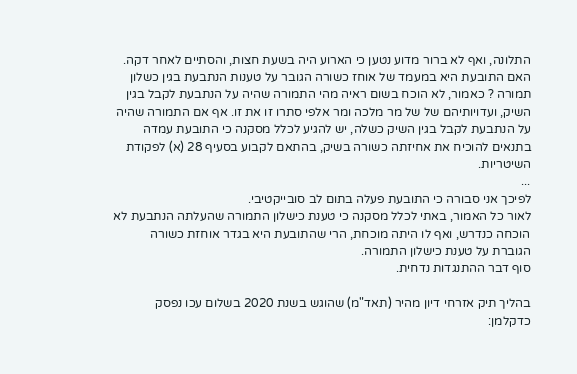התלונה, ואף לא ברור מדוע נטען כי הארוע היה בשעת חצות, והסתיים לאחר דקה.
האם התובעת היא במעמד של אוחז כשורה הגובר על טענות הנתבעת בגין כשלון תמורה ? כאמור, לא הוכח בשום ראיה מהי התמורה שהיה על הנתבעת לקבל בגין השיק, ועדויותיהם של של מר מלכה ומר אלפי סתרו זו את זו. אף אם התמורה שהיה על הנתבעת לקבל בגין השיק כשלה, יש להגיע לכלל מסקנה כי התובעת עמדה בתנאים להוכיח את אחיזתה כשורה בשיק, בהתאם לקבוע בסעיף 28 (א) לפקודת השיטריות.
...
לפיכך אני סבורה כי התובעת פעלה בתום לב סובייקטיבי.
לאור כל האמור, באתי לכלל מסקנה כי טענת כישלון התמורה שהעלתה הנתבעת לא הוכחה כנדרש, ואף לו היתה מוכחת, הרי שהתובעת היא בגדר אוחזת כשורה הגוברת על טענת כישלון התמורה.
סוף דבר ההתנגדות נדחית.

בהליך תיק אזרחי דיון מהיר (תאד"מ) שהוגש בשנת 2020 בשלום עכו נפסק כדקלמן: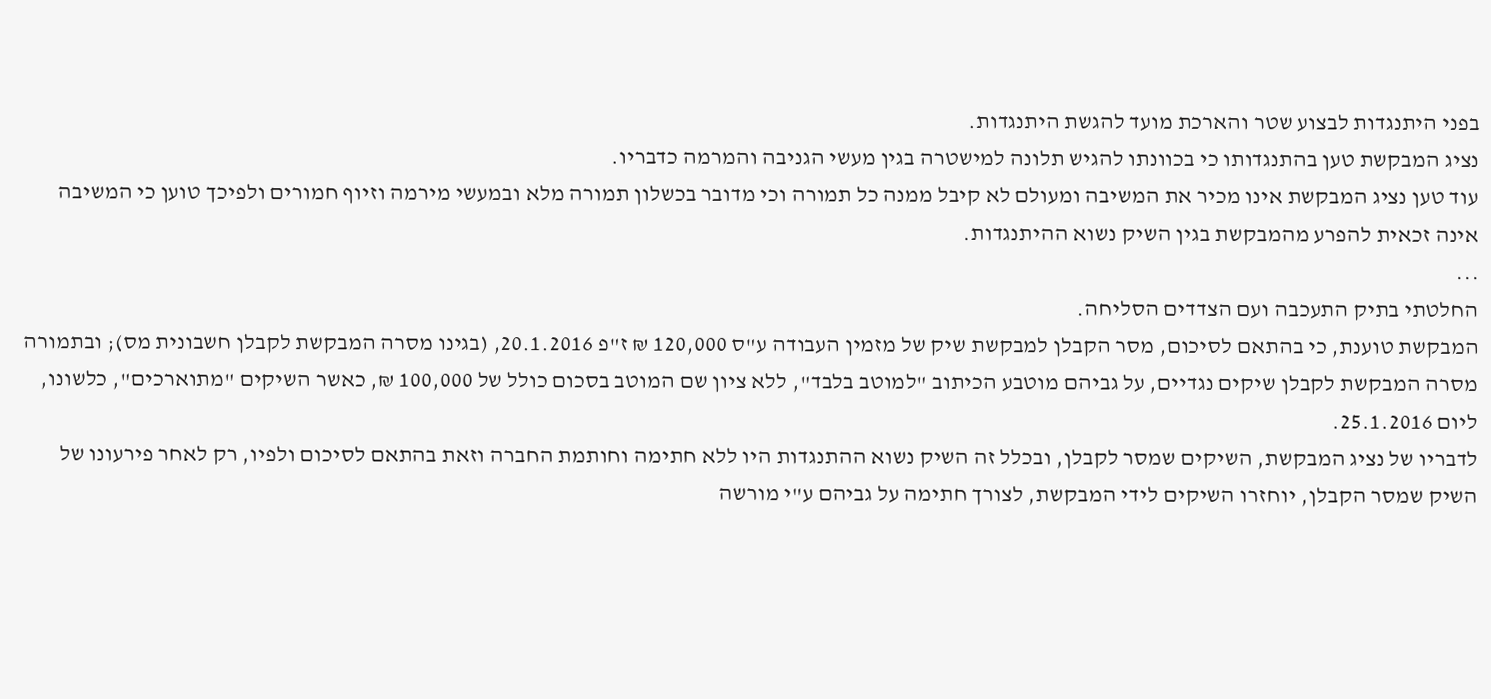בפני היתנגדות לבצוע שטר והארכת מועד להגשת היתנגדות.
נציג המבקשת טען בהתנגדותו כי בכוונתו להגיש תלונה למישטרה בגין מעשי הגניבה והמרמה כדבריו.
עוד טען נציג המבקשת אינו מכיר את המשיבה ומעולם לא קיבל ממנה כל תמורה וכי מדובר בכשלון תמורה מלא ובמעשי מירמה וזיוף חמורים ולפיכך טוען כי המשיבה אינה זכאית להפרע מהמבקשת בגין השיק נשוא ההיתנגדות.
...
החלטתי בתיק התעכבה ועם הצדדים הסליחה.
המבקשת טוענת, כי בהתאם לסיכום, מסר הקבלן למבקשת שיק של מזמין העבודה ע"ס 120,000 ₪ ז"פ 20.1.2016, (בגינו מסרה המבקשת לקבלן חשבונית מס); ובתמורה מסרה המבקשת לקבלן שיקים נגדיים, על גביהם מוטבע הכיתוב "למוטב בלבד", ללא ציון שם המוטב בסכום כולל של 100,000 ₪, כאשר השיקים "מתוארכים", כלשונו, ליום 25.1.2016.
לדבריו של נציג המבקשת, השיקים שמסר לקבלן, ובכלל זה השיק נשוא ההתנגדות היו ללא חתימה וחותמת החברה וזאת בהתאם לסיכום ולפיו, רק לאחר פירעונו של השיק שמסר הקבלן, יוחזרו השיקים לידי המבקשת, לצורך חתימה על גביהם ע"י מורשה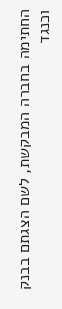החתימה בחברה המבקשת, לשם הצגתם בבנק וכנגד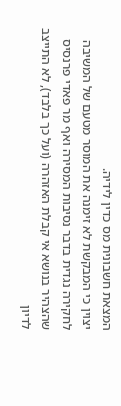המצאת חשבונית מס כדין לידיה.
יצוין כי המבקשת לא זימנה את המוסר מטעם של המשיבה לחקירה נגדית בדבר נסיבות המסירה ואף מר פאדי פרנסיס שהצהיר בנושא אי קבלת האזהרה (ועל כך בלבד), לא התייצב לדיון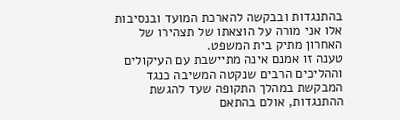בהתנגדות ובבקשה להארכת המועד ובנסיבות אלו אני מורה על הוצאתו של תצהירו של האחרון מתיק בית המשפט.
טענה זו אמנם אינה מתיישבת עם העיקולים וההליכים הרבים שנקטה המשיבה כנגד המבקשת במהלך התקופה שעד להגשת ההתנגדות, אולם בהתאם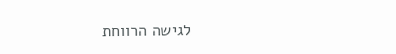לגישה הרווחת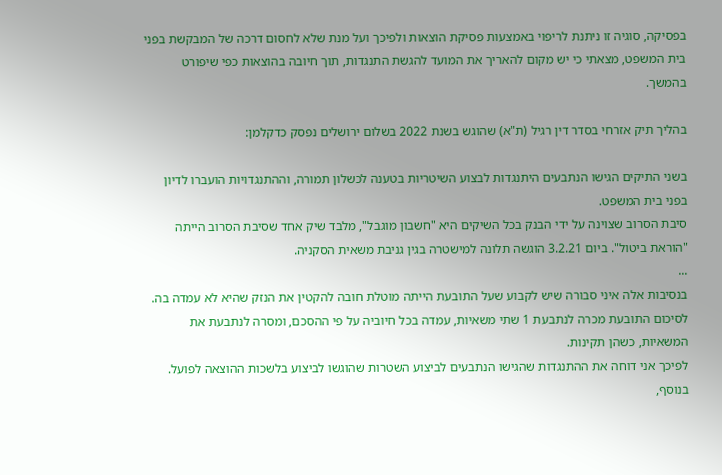בפסיקה, סוגיה זו ניתנת לריפוי באמצעות פסיקת הוצאות ולפיכך ועל מנת שלא לחסום דרכה של המבקשת בפני בית המשפט, מצאתי כי יש מקום להאריך את המועד להגשת התנגדות, תוך חיובה בהוצאות כפי שיפורט בהמשך.

בהליך תיק אזרחי בסדר דין רגיל (ת"א) שהוגש בשנת 2022 בשלום ירושלים נפסק כדקלמן:

בשני התיקים הגישו הנתבעים היתנגדות לבצוע השיטריות בטענה לכשלון תמורה, וההתנגדויות הועברו לדיון בפני בית המשפט.
סיבת הסרוב שצוינה על ידי הבנק בכל השיקים היא "חשבון מוגבל", מלבד שיק אחד שסיבת הסרוב הייתה "הוראת ביטול". ביום 3.2.21 הוגשה תלונה למישטרה בגין גניבת משאית הסקניה.
...
בנסיבות אלה איני סבורה שיש לקבוע שעל התובעת הייתה מוטלת חובה להקטין את הנזק שהיא לא עמדה בה. לסיכום התובעת מכרה לנתבעת 1 שתי משאיות, עמדה בכל חיוביה על פי ההסכם, ומסרה לנתבעת את המשאיות, כשהן תקינות.
לפיכך אני דוחה את ההתנגדות שהגישו הנתבעים לביצוע השטרות שהוגשו לביצוע בלשכות ההוצאה לפועל.
בנוסף,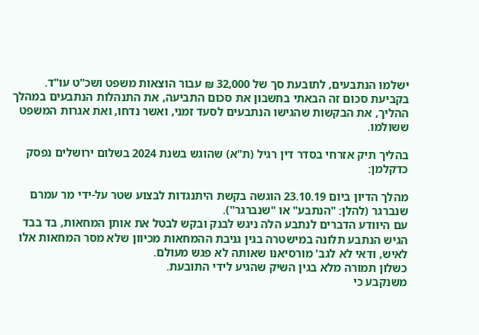ישלמו הנתבעים, לתובעת סך של 32,000 ₪ עבור הוצאות משפט ושכ"ט עו"ד. בקביעת סכום זה הבאתי בחשבון את סכום התביעה, את התנהלות הנתבעים במהלך ההליך, את הבקשות שהגישו הנתבעים לסעד זמני, ואשר נדחו, ואת אגרות המשפט ששולמו.

בהליך תיק אזרחי בסדר דין רגיל (ת"א) שהוגש בשנת 2024 בשלום ירושלים נפסק כדקלמן:

מהלך הדיון ביום 23.10.19 הוגשה בקשת היתנגדות לבצוע שטר על-ידי מר עמרם שנברגר (להלן: "הנתבע" או "שנברגר").
עם היוודע הדברים לנתבע הלה ניגש לבנק ובקש לבטל את אותן המחאות, בד בבד הגיש הנתבע תלונה במישטרה בגין גניבת ההמחאות מכיוון שלא מסר המחאות אלו לאיש, ודאי לא לגב' מורסיאנו שאותה לא פגש מעולם.
כשלון תמורה מלא בגין השיק שהגיע לידי התובעת.
משנקבע כי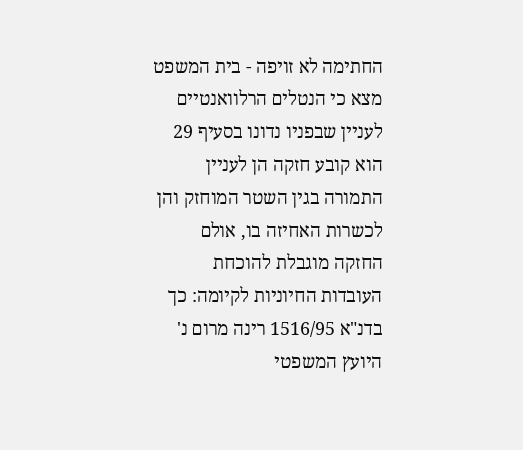החתימה לא זויפה - בית המשפט מצא כי הנטלים הרלוואנטיים לעניין שבפניו נדונו בסעיף 29 הוא קובע חזקה הן לעניין התמורה בגין השטר המוחזק והן לכשרות האחיזה בו, אולם החזקה מוגבלת להוכחת העובדות החיוניות לקיומה: כך בדנ"א 1516/95 רינה מרום נ' היועץ המשפטי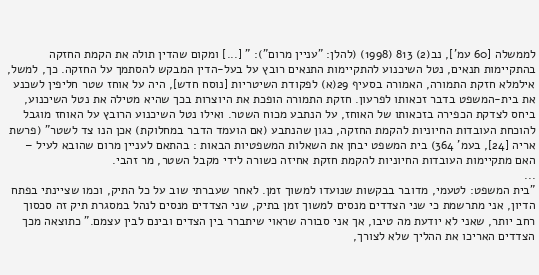לממשלה [60 עמ'], נב(2) 813 (1998) (להלן: "עניין מרום"): " [...] ומקום שהדין תולה את הקמת החזקה בהתקיימות תנאים, נטל השיכנוע להתקיימות התנאים רובץ על בעל-הדין המבקש להסתמך על החזקה. כך, למשל, אילמלא חזקת התמורה, האמורה בסעיף 29(א) לפקודת השיטריות [נוסח חדש], היה על אוחז שטר חליפין לשכנע את בית-המשפט בדבר זכאותו לפרעון. חזקת התמורה הופכת את היוצרות בכך שהיא מטילה את נטל השיכנוע, ביחס לצדקת הכפירה בזכאותו של האוחז, על הנתבע מכוח השטר. ואילו נטל השיכנוע הרובץ על האוחז מוגבל להוכחת העובדות החיוניות להקמת החזקה, כגון שהנתבע (אם הועמד הדבר במחלוקת) אכן הנו צד לשטר" (פרשת אריה [24], בעמ' 364) בית המשפט יבחן את השאלות המשפטיות הבאות : בהתאם לעניין מרום שהובא לעיל – האם מתקיימות העובדות החיוניות להקמת חזקת אחיזה כשורה לידי מקבל השטר, מר זהבי.
...
"בית המשפט: לטעמי, מדובר בבקשות שנועדו למשוך זמן. לאחר שעברתי שוב על כל התיק, וכמו שציינתי בפתח הדיון, אני מתרשמת כי שני הצדדים מנסים למשוך זמן בתיק, שני הצדדים מנסים לנהל במסגרת תיק זה סכסוך רחב יותר, שאני לא יודעת מה טיבו, אך אני סבורה שראוי שיתברר בין הצדים ובינם לבין עצמם." כתוצאה מכך הצדדים האריכו את ההליך שלא לצורך,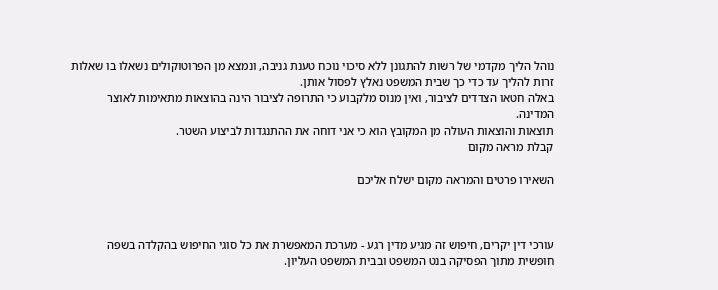נוהל הליך מקדמי של רשות להתגונן ללא סיכוי נוכח טענת גניבה, ונמצא מן הפרוטוקולים נשאלו בו שאלות זרות להליך עד כדי כך שבית המשפט נאלץ לפסול אותן.
באלה חטאו הצדדים לציבור, ואין מנוס מלקבוע כי התרופה לציבור הינה בהוצאות מתאימות לאוצר המדינה.
תוצאות והוצאות העולה מן המקובץ הוא כי אני דוחה את ההתנגדות לביצוע השטר.
קבלת מראה מקום

השאירו פרטים והמראה מקום ישלח אליכם



עורכי דין יקרים, חיפוש זה מגיע מדין רגע - מערכת המאפשרת את כל סוגי החיפוש בהקלדה בשפה חופשית מתוך הפסיקה בנט המשפט ובבית המשפט העליון.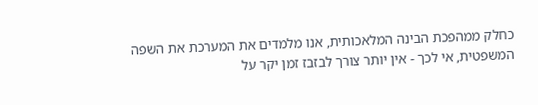כחלק ממהפכת הבינה המלאכותית, אנו מלמדים את המערכת את השפה המשפטית, אי לכך - אין יותר צורך לבזבז זמן יקר על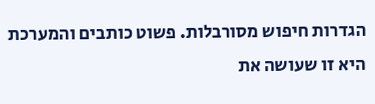הגדרות חיפוש מסורבלות. פשוט כותבים והמערכת היא זו שעושה את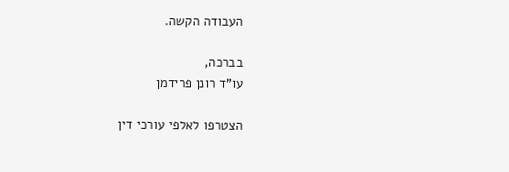העבודה הקשה.

בברכה,
עו"ד רונן פרידמן

הצטרפו לאלפי עורכי דין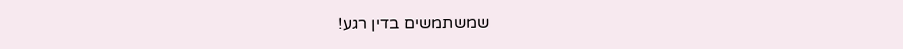שמשתמשים בדין רגע!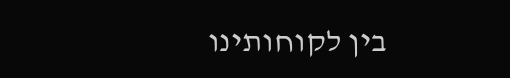בין לקוחותינו